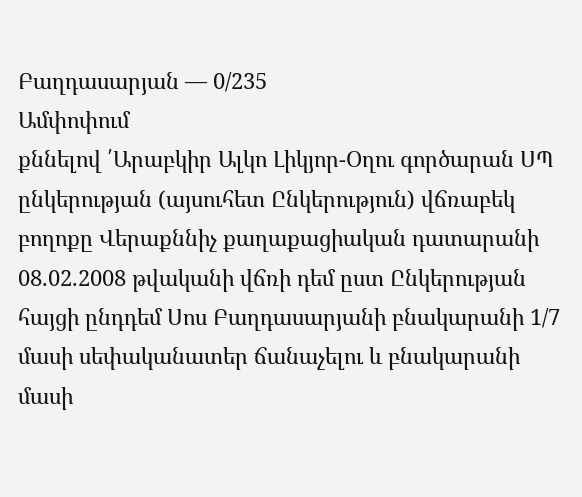Բաղդասարյան — 0/235
Ամփոփում
քննելով ՛Արաբկիր Ալկո Լիկյոր-Օղու գործարան ՍՊ ընկերության (այսուհետ Ընկերություն) վճռաբեկ բողոքը Վերաքննիչ քաղաքացիական դատարանի 08.02.2008 թվականի վճռի դեմ ըստ Ընկերության հայցի ընդդեմ Սոս Բաղդասարյանի բնակարանի 1/7 մասի սեփականատեր ճանաչելու և բնակարանի մասի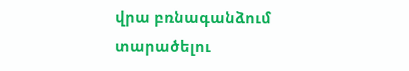վրա բռնագանձում տարածելու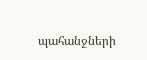պահանջների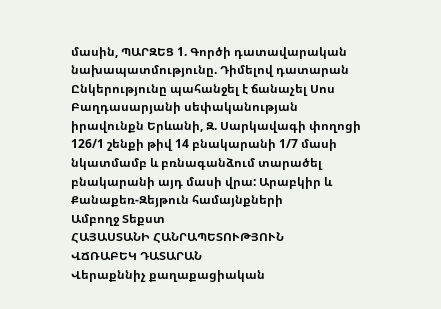մասին, ՊԱՐԶԵՑ 1. Գործի դատավարական նախապատմությունը. Դիմելով դատարան Ընկերությունը պահանջել է ճանաչել Սոս Բաղդասարյանի սեփականության իրավունքն Երևանի, Զ. Սարկավագի փողոցի 126/1 շենքի թիվ 14 բնակարանի 1/7 մասի նկատմամբ և բռնագանձում տարածել բնակարանի այդ մասի վրա: Արաբկիր և Քանաքեռ-Զեյթուն համայնքների
Ամբողջ Տեքստ
ՀԱՅԱՍՏԱՆԻ ՀԱՆՐԱՊԵՏՈՒԹՅՈՒՆ
ՎՃՌԱԲԵԿ ԴԱՏԱՐԱՆ
Վերաքննիչ քաղաքացիական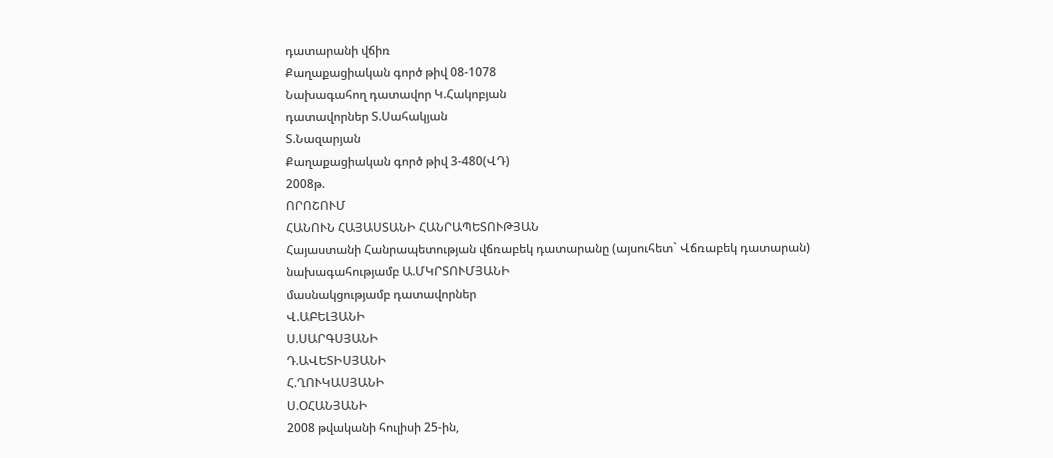դատարանի վճիռ
Քաղաքացիական գործ թիվ 08-1078
Նախագահող դատավոր Կ.Հակոբյան
դատավորներ Տ.Սահակյան
Տ.Նազարյան
Քաղաքացիական գործ թիվ 3-480(ՎԴ)
2008թ.
ՈՐՈՇՈՒՄ
ՀԱՆՈՒՆ ՀԱՅԱՍՏԱՆԻ ՀԱՆՐԱՊԵՏՈՒԹՅԱՆ
Հայաստանի Հանրապետության վճռաբեկ դատարանը (այսուհետ` Վճռաբեկ դատարան)
նախագահությամբ Ա.ՄԿՐՏՈՒՄՅԱՆԻ
մասնակցությամբ դատավորներ
Վ.ԱԲԵԼՅԱՆԻ
Ս.ՍԱՐԳՍՅԱՆԻ
Դ.ԱՎԵՏԻՍՅԱՆԻ
Հ.ՂՈՒԿԱՍՅԱՆԻ
Ս.ՕՀԱՆՅԱՆԻ
2008 թվականի հուլիսի 25-ին,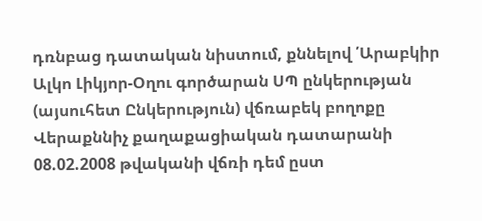դռնբաց դատական նիստում, քննելով ՛Արաբկիր Ալկո Լիկյոր-Օղու գործարան ՍՊ ընկերության (այսուհետ Ընկերություն) վճռաբեկ բողոքը Վերաքննիչ քաղաքացիական դատարանի 08.02.2008 թվականի վճռի դեմ ըստ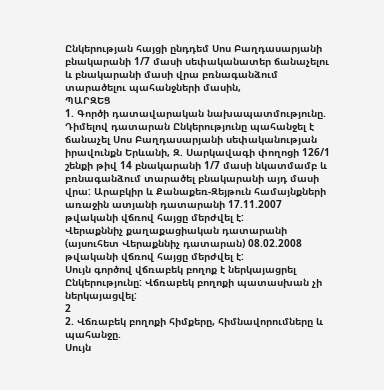Ընկերության հայցի ընդդեմ Սոս Բաղդասարյանի բնակարանի 1/7 մասի սեփականատեր ճանաչելու և բնակարանի մասի վրա բռնագանձում տարածելու պահանջների մասին,
ՊԱՐԶԵՑ
1. Գործի դատավարական նախապատմությունը.
Դիմելով դատարան Ընկերությունը պահանջել է ճանաչել Սոս Բաղդասարյանի սեփականության իրավունքն Երևանի, Զ. Սարկավագի փողոցի 126/1 շենքի թիվ 14 բնակարանի 1/7 մասի նկատմամբ և բռնագանձում տարածել բնակարանի այդ մասի վրա: Արաբկիր և Քանաքեռ-Զեյթուն համայնքների առաջին ատյանի դատարանի 17.11.2007 թվականի վճռով հայցը մերժվել է:
Վերաքննիչ քաղաքացիական դատարանի (այսուհետ Վերաքննիչ դատարան) 08.02.2008 թվականի վճռով հայցը մերժվել է:
Սույն գործով վճռաբեկ բողոք է ներկայացրել Ընկերությունը: Վճռաբեկ բողոքի պատասխան չի ներկայացվել:
2
2. Վճռաբեկ բողոքի հիմքերը, հիմնավորումները և պահանջը.
Սույն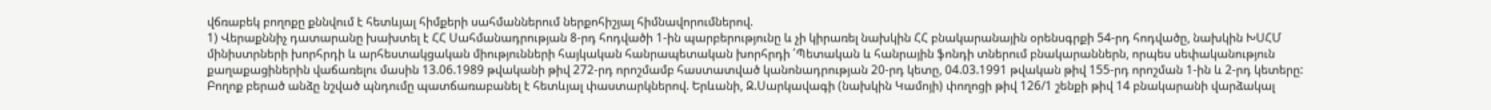վճռաբեկ բողոքը քննվում է հետևյալ հիմքերի սահմաններում ներքոհիշյալ հիմնավորումներով.
1) Վերաքննիչ դատարանը խախտել է ՀՀ Սահմանադրության 8-րդ հոդվածի 1-ին պարբերությունը և չի կիրառել նախկին ՀՀ բնակարանային օրենսգրքի 54-րդ հոդվածը, նախկին ԽՍՀՄ մինիստրների խորհրդի և արհեստակցական միությունների հայկական հանրապետական խորհրդի ՛Պետական և հանրային ֆոնդի տներում բնակարաններն, որպես սեփականություն քաղաքացիներին վաճառելու մասին 13.06.1989 թվականի թիվ 272-րդ որոշմամբ հաստատված կանոնադրության 20-րդ կետը, 04.03.1991 թվական թիվ 155-րդ որոշման 1-ին և 2-րդ կետերը:
Բողոք բերած անձը նշված պնդումը պատճառաբանել է հետևյալ փաստարկներով. Երևանի, Զ.Սարկավագի (նախկին Կամոյի) փողոցի թիվ 126/1 շենքի թիվ 14 բնակարանի վարձակալ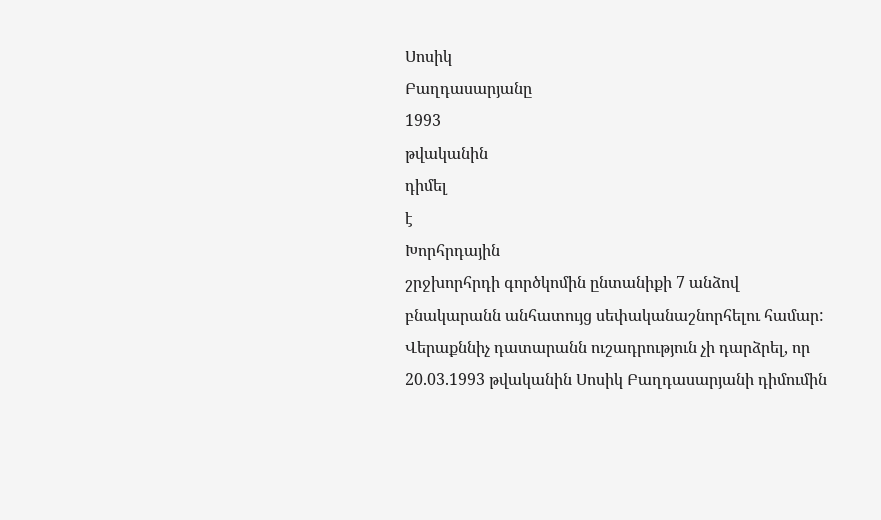Սոսիկ
Բաղդասարյանը
1993
թվականին
դիմել
է
Խորհրդային
շրջխորհրդի գործկոմին ընտանիքի 7 անձով բնակարանն անհատույց սեփականաշնորհելու համար:
Վերաքննիչ դատարանն ուշադրություն չի դարձրել, որ 20.03.1993 թվականին Սոսիկ Բաղդասարյանի դիմումին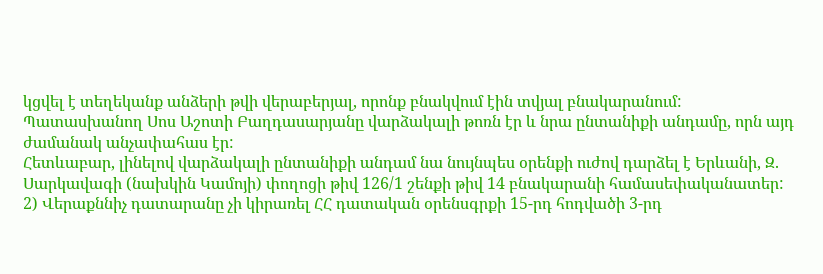կցվել է տեղեկանք անձերի թվի վերաբերյալ, որոնք բնակվում էին տվյալ բնակարանում: Պատասխանող Սոս Աշոտի Բաղդասարյանը վարձակալի թոռն էր և նրա ընտանիքի անդամը, որն այդ ժամանակ անչափահաս էր:
Հետևաբար, լինելով վարձակալի ընտանիքի անդամ նա նույնպես օրենքի ուժով դարձել է Երևանի, Զ. Սարկավագի (նախկին Կամոյի) փողոցի թիվ 126/1 շենքի թիվ 14 բնակարանի համասեփականատեր:
2) Վերաքննիչ դատարանը չի կիրառել ՀՀ դատական օրենսգրքի 15-րդ հոդվածի 3-րդ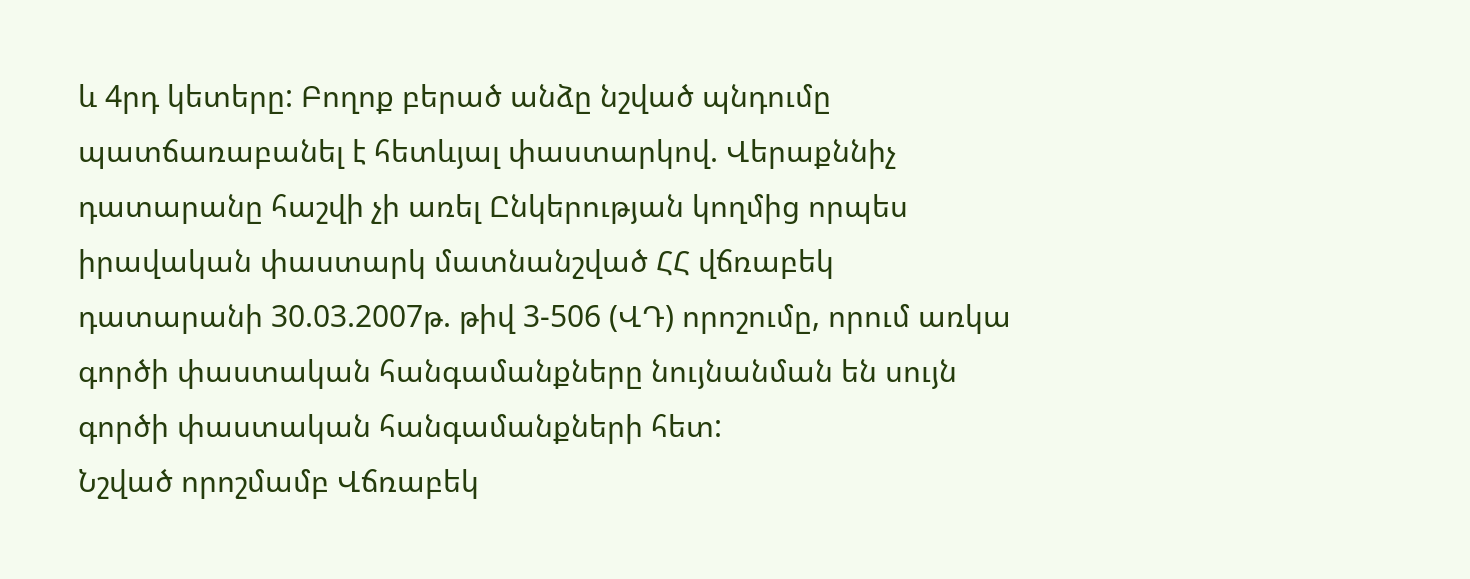և 4րդ կետերը: Բողոք բերած անձը նշված պնդումը պատճառաբանել է հետևյալ փաստարկով. Վերաքննիչ դատարանը հաշվի չի առել Ընկերության կողմից որպես իրավական փաստարկ մատնանշված ՀՀ վճռաբեկ դատարանի 30.03.2007թ. թիվ 3-506 (ՎԴ) որոշումը, որում առկա գործի փաստական հանգամանքները նույնանման են սույն գործի փաստական հանգամանքների հետ:
Նշված որոշմամբ Վճռաբեկ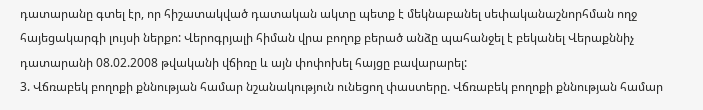դատարանը գտել էր, որ հիշատակված դատական ակտը պետք է մեկնաբանել սեփականաշնորհման ողջ հայեցակարգի լույսի ներքո: Վերոգրյալի հիման վրա բողոք բերած անձը պահանջել է բեկանել Վերաքննիչ դատարանի 08.02.2008 թվականի վճիռը և այն փոփոխել հայցը բավարարել:
3. Վճռաբեկ բողոքի քննության համար նշանակություն ունեցող փաստերը. Վճռաբեկ բողոքի քննության համար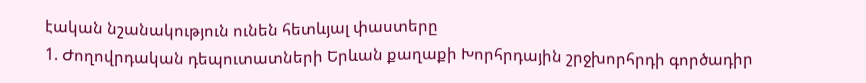էական նշանակություն ունեն հետևյալ փաստերը
1. Ժողովրդական դեպուտատների Երևան քաղաքի Խորհրդային շրջխորհրդի գործադիր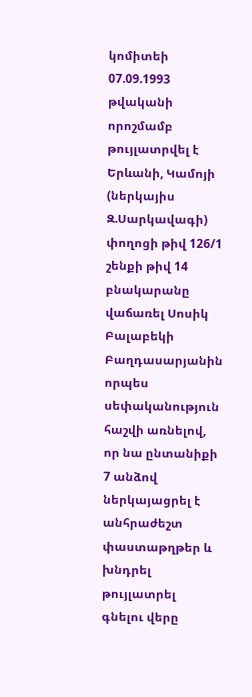կոմիտեի 07.09.1993 թվականի որոշմամբ թույլատրվել է Երևանի, Կամոյի (ներկայիս Զ.Սարկավագի) փողոցի թիվ 126/1 շենքի թիվ 14 բնակարանը վաճառել Սոսիկ Բալաբեկի Բաղդասարյանին որպես սեփականություն հաշվի առնելով, որ նա ընտանիքի 7 անձով ներկայացրել է անհրաժեշտ փաստաթղթեր և խնդրել թույլատրել գնելու վերը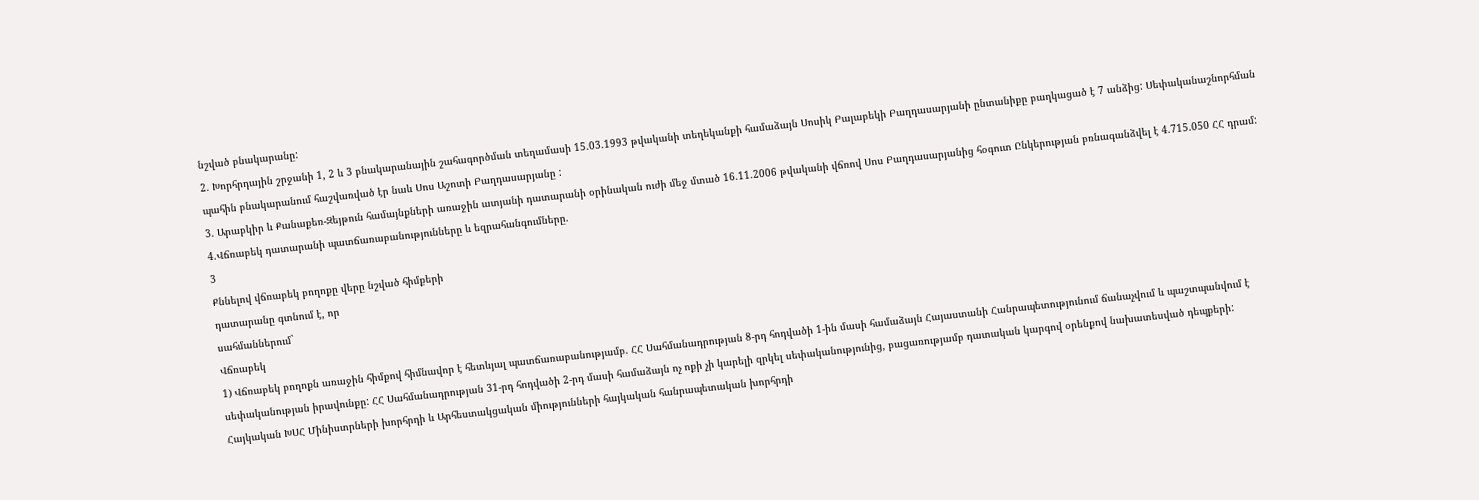նշված բնակարանը:
2. Խորհրդային շրջանի 1, 2 և 3 բնակարանային շահագործման տեղամասի 15.03.1993 թվականի տեղեկանքի համաձայն Սոսիկ Բալաբեկի Բաղդասարյանի ընտանիքը բաղկացած է 7 անձից: Սեփականաշնորհման պահին բնակարանում հաշվառված էր նաև Սոս Աշոտի Բաղդասարյանը :
3. Արաբկիր և Քանաքեռ-Զեյթուն համայնքների առաջին ատյանի դատարանի օրինական ուժի մեջ մտած 16.11.2006 թվականի վճռով Սոս Բաղդասարյանից հօգուտ Ընկերության բռնագանձվել է 4.715.050 ՀՀ դրամ:
4.Վճռաբեկ դատարանի պատճառաբանությունները և եզրահանգումները.
3
Քննելով վճռաբեկ բողոքը վերը նշված հիմքերի
դատարանը գտնում է, որ
սահմաններում`
Վճռաբեկ
1) Վճռաբեկ բողոքն առաջին հիմքով հիմնավոր է հետևյալ պատճառաբանությամբ. ՀՀ Սահմանադրության 8-րդ հոդվածի 1-ին մասի համաձայն Հայաստանի Հանրապետությունում ճանաչվում և պաշտպանվում է սեփականության իրավունքը: ՀՀ Սահմանադրության 31-րդ հոդվածի 2-րդ մասի համաձայն ոչ ոքի չի կարելի զրկել սեփականությունից, բացառությամբ դատական կարգով օրենքով նախատեսված դեպքերի: Հայկական ԽՍՀ Մինիստրների խորհրդի և Արհեստակցական միությունների հայկական հանրապետական խորհրդի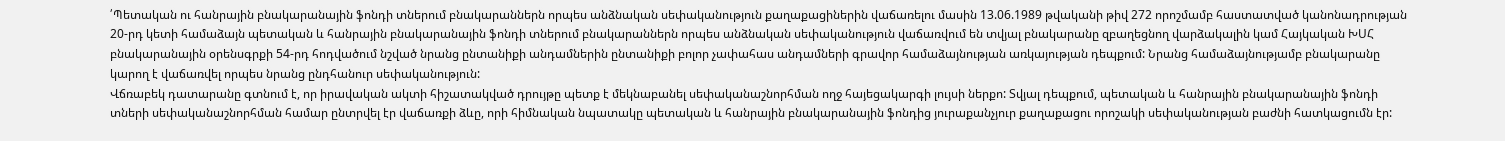՛Պետական ու հանրային բնակարանային ֆոնդի տներում բնակարաններն որպես անձնական սեփականություն քաղաքացիներին վաճառելու մասին 13.06.1989 թվականի թիվ 272 որոշմամբ հաստատված կանոնադրության 20-րդ կետի համաձայն պետական և հանրային բնակարանային ֆոնդի տներում բնակարաններն որպես անձնական սեփականություն վաճառվում են տվյալ բնակարանը զբաղեցնող վարձակալին կամ Հայկական ԽՍՀ բնակարանային օրենսգրքի 54-րդ հոդվածում նշված նրանց ընտանիքի անդամներին ընտանիքի բոլոր չափահաս անդամների գրավոր համաձայնության առկայության դեպքում: Նրանց համաձայնությամբ բնակարանը կարող է վաճառվել որպես նրանց ընդհանուր սեփականություն:
Վճռաբեկ դատարանը գտնում է, որ իրավական ակտի հիշատակված դրույթը պետք է մեկնաբանել սեփականաշնորհման ողջ հայեցակարգի լույսի ներքո: Տվյալ դեպքում, պետական և հանրային բնակարանային ֆոնդի տների սեփականաշնորհման համար ընտրվել էր վաճառքի ձևը, որի հիմնական նպատակը պետական և հանրային բնակարանային ֆոնդից յուրաքանչյուր քաղաքացու որոշակի սեփականության բաժնի հատկացումն էր: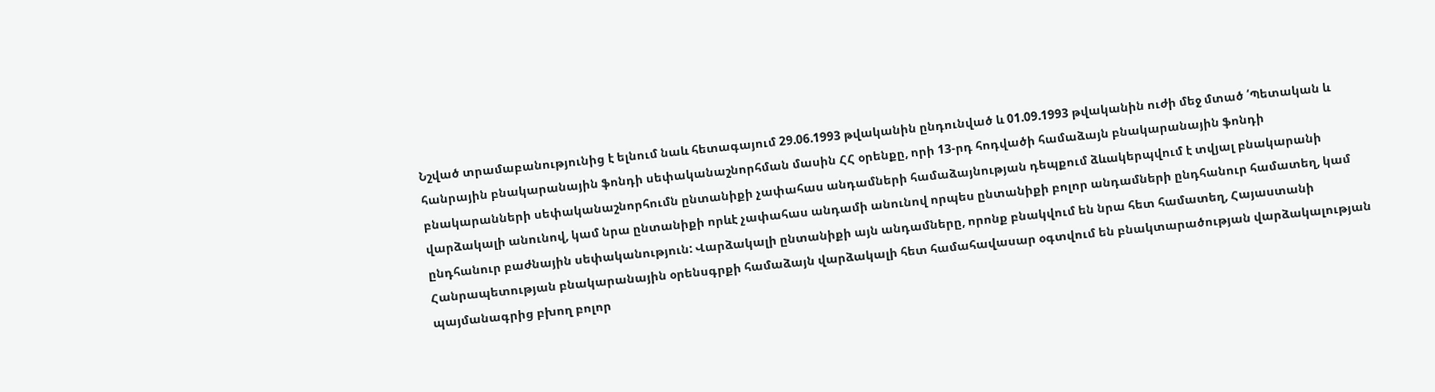Նշված տրամաբանությունից է ելնում նաև հետագայում 29.06.1993 թվականին ընդունված և 01.09.1993 թվականին ուժի մեջ մտած ՛Պետական և հանրային բնակարանային ֆոնդի սեփականաշնորհման մասին ՀՀ օրենքը, որի 13-րդ հոդվածի համաձայն բնակարանային ֆոնդի բնակարանների սեփականաշնորհումն ընտանիքի չափահաս անդամների համաձայնության դեպքում ձևակերպվում է տվյալ բնակարանի վարձակալի անունով, կամ նրա ընտանիքի որևէ չափահաս անդամի անունով որպես ընտանիքի բոլոր անդամների ընդհանուր համատեղ, կամ ընդհանուր բաժնային սեփականություն: Վարձակալի ընտանիքի այն անդամները, որոնք բնակվում են նրա հետ համատեղ, Հայաստանի Հանրապետության բնակարանային օրենսգրքի համաձայն վարձակալի հետ համահավասար օգտվում են բնակտարածության վարձակալության պայմանագրից բխող բոլոր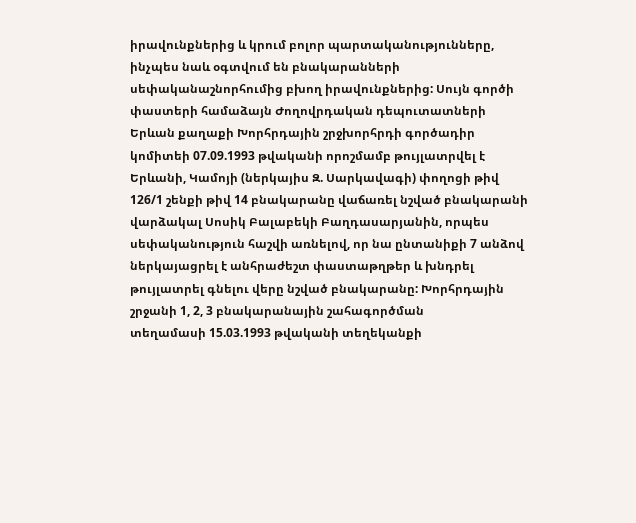իրավունքներից և կրում բոլոր պարտականությունները, ինչպես նաև օգտվում են բնակարանների սեփականաշնորհումից բխող իրավունքներից: Սույն գործի փաստերի համաձայն Ժողովրդական դեպուտատների Երևան քաղաքի Խորհրդային շրջխորհրդի գործադիր կոմիտեի 07.09.1993 թվականի որոշմամբ թույլատրվել է Երևանի, Կամոյի (ներկայիս Զ. Սարկավագի) փողոցի թիվ 126/1 շենքի թիվ 14 բնակարանը վաճառել նշված բնակարանի վարձակալ Սոսիկ Բալաբեկի Բաղդասարյանին, որպես սեփականություն հաշվի առնելով, որ նա ընտանիքի 7 անձով ներկայացրել է անհրաժեշտ փաստաթղթեր և խնդրել թույլատրել գնելու վերը նշված բնակարանը: Խորհրդային շրջանի 1, 2, 3 բնակարանային շահագործման
տեղամասի 15.03.1993 թվականի տեղեկանքի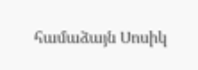համաձայն Սոսիկ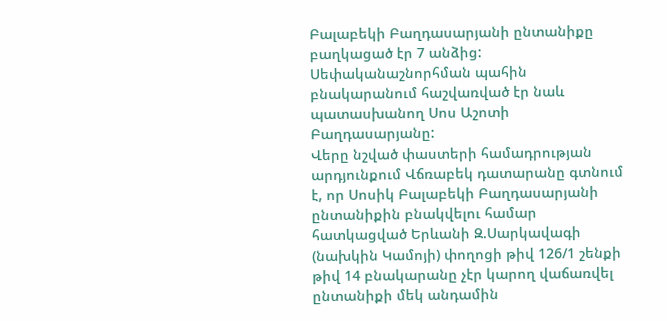Բալաբեկի Բաղդասարյանի ընտանիքը բաղկացած էր 7 անձից: Սեփականաշնորհման պահին բնակարանում հաշվառված էր նաև պատասխանող Սոս Աշոտի Բաղդասարյանը:
Վերը նշված փաստերի համադրության արդյունքում Վճռաբեկ դատարանը գտնում է, որ Սոսիկ Բալաբեկի Բաղդասարյանի ընտանիքին բնակվելու համար հատկացված Երևանի Զ.Սարկավագի (նախկին Կամոյի) փողոցի թիվ 126/1 շենքի թիվ 14 բնակարանը չէր կարող վաճառվել ընտանիքի մեկ անդամին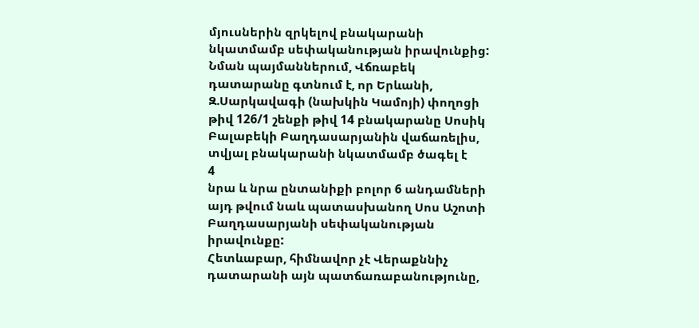մյուսներին զրկելով բնակարանի նկատմամբ սեփականության իրավունքից: Նման պայմաններում, Վճռաբեկ դատարանը գտնում է, որ Երևանի, Զ.Սարկավագի (նախկին Կամոյի) փողոցի թիվ 126/1 շենքի թիվ 14 բնակարանը Սոսիկ Բալաբեկի Բաղդասարյանին վաճառելիս, տվյալ բնակարանի նկատմամբ ծագել է
4
նրա և նրա ընտանիքի բոլոր 6 անդամների այդ թվում նաև պատասխանող Սոս Աշոտի Բաղդասարյանի սեփականության իրավունքը:
Հետևաբար, հիմնավոր չէ Վերաքննիչ դատարանի այն պատճառաբանությունը,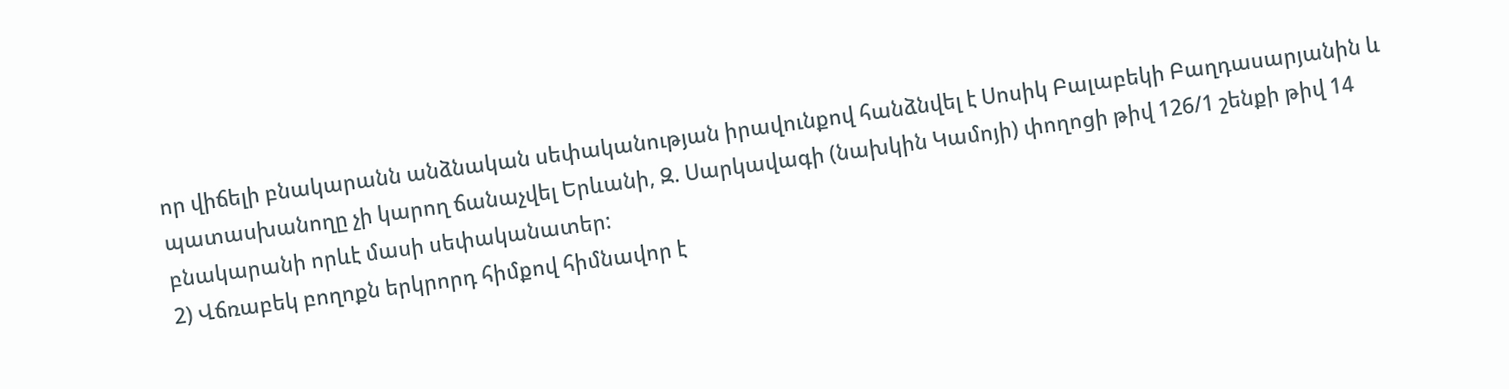որ վիճելի բնակարանն անձնական սեփականության իրավունքով հանձնվել է Սոսիկ Բալաբեկի Բաղդասարյանին և պատասխանողը չի կարող ճանաչվել Երևանի, Զ. Սարկավագի (նախկին Կամոյի) փողոցի թիվ 126/1 շենքի թիվ 14 բնակարանի որևէ մասի սեփականատեր:
2) Վճռաբեկ բողոքն երկրորդ հիմքով հիմնավոր է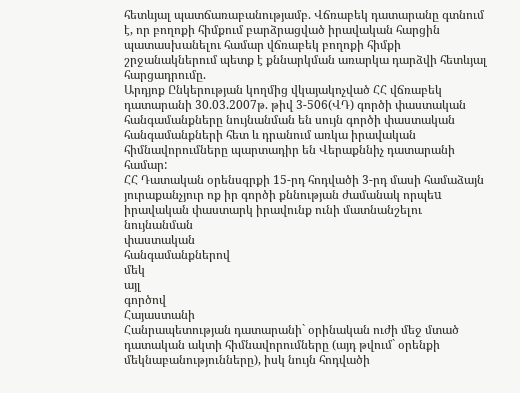հետևյալ պատճառաբանությամբ. Վճռաբեկ դատարանը գտնում է, որ բողոքի հիմքում բարձրացված իրավական հարցին պատասխանելու համար վճռաբեկ բողոքի հիմքի շրջանակներում պետք է քննարկման առարկա դարձվի հետևյալ հարցադրումը.
Արդյոք Ընկերության կողմից վկայակոչված ՀՀ վճռաբեկ դատարանի 30.03.2007թ. թիվ 3-506(ՎԴ) գործի փաստական հանգամանքները նույնանման են սույն գործի փաստական հանգամանքների հետ և դրանում առկա իրավական հիմնավորումները պարտադիր են Վերաքննիչ դատարանի համար:
ՀՀ Դատական օրենսգրքի 15-րդ հոդվածի 3-րդ մասի համաձայն յուրաքանչյուր ոք իր գործի քննության ժամանակ որպեu իրավական փաստարկ իրավունք ունի մատնանշելու նույնանման
փաստական
հանգամանքներով
մեկ
այլ
գործով
Հայաստանի
Հանրապետության դատարանի` օրինական ուժի մեջ մտած դատական ակտի հիմնավորումները (այդ թվում` օրենքի մեկնաբանությունները), իսկ նույն հոդվածի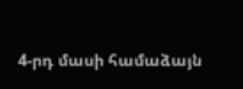4-րդ մասի համաձայն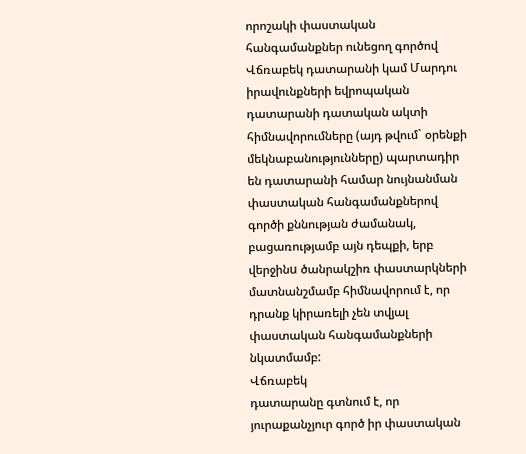որոշակի փաստական հանգամանքներ ունեցող գործով Վճռաբեկ դատարանի կամ Մարդու իրավունքների եվրոպական դատարանի դատական ակտի հիմնավորումները (այդ թվում` օրենքի մեկնաբանությունները) պարտադիր են դատարանի համար նույնանման փաստական հանգամանքներով գործի քննության ժամանակ, բացառությամբ այն դեպքի, երբ վերջինu ծանրակշիռ փաստարկների մատնանշմամբ հիմնավորում է, որ դրանք կիրառելի չեն տվյալ փաստական հանգամանքների նկատմամբ:
Վճռաբեկ
դատարանը գտնում է, որ յուրաքանչյուր գործ իր փաստական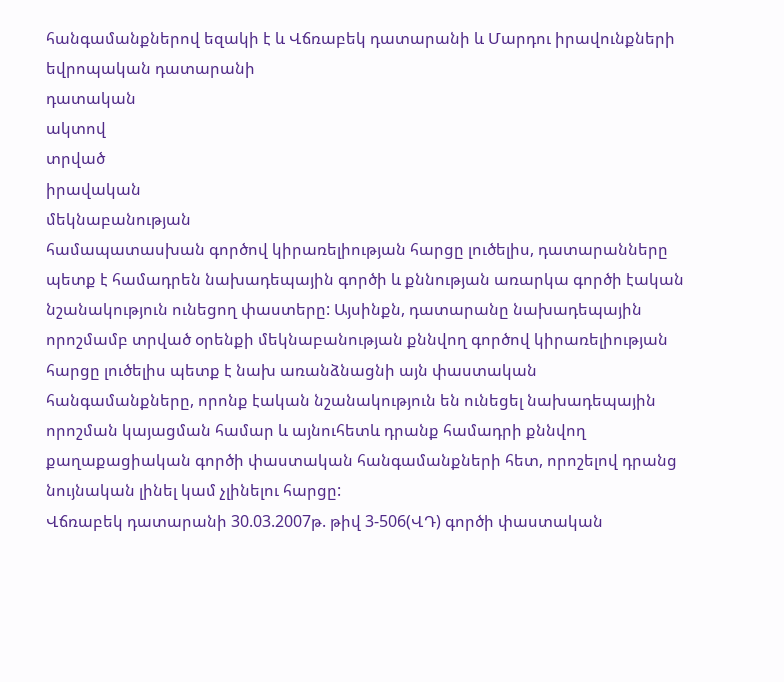հանգամանքներով եզակի է և Վճռաբեկ դատարանի և Մարդու իրավունքների եվրոպական դատարանի
դատական
ակտով
տրված
իրավական
մեկնաբանության
համապատասխան գործով կիրառելիության հարցը լուծելիս, դատարանները պետք է համադրեն նախադեպային գործի և քննության առարկա գործի էական նշանակություն ունեցող փաստերը: Այսինքն, դատարանը նախադեպային որոշմամբ տրված օրենքի մեկնաբանության քննվող գործով կիրառելիության հարցը լուծելիս պետք է նախ առանձնացնի այն փաստական հանգամանքները, որոնք էական նշանակություն են ունեցել նախադեպային որոշման կայացման համար և այնուհետև դրանք համադրի քննվող քաղաքացիական գործի փաստական հանգամանքների հետ, որոշելով դրանց նույնական լինել կամ չլինելու հարցը:
Վճռաբեկ դատարանի 30.03.2007թ. թիվ 3-506(ՎԴ) գործի փաստական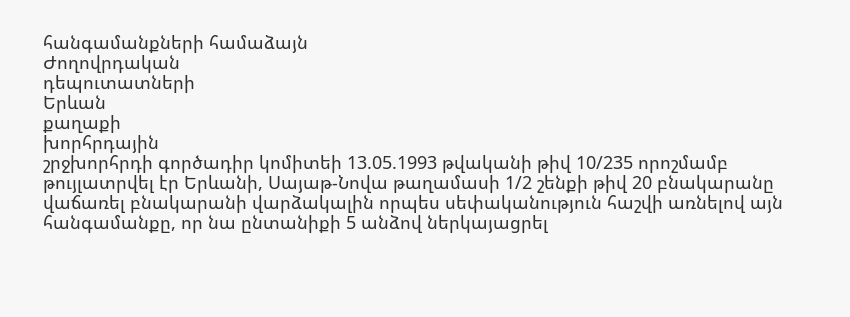հանգամանքների համաձայն
Ժողովրդական
դեպուտատների
Երևան
քաղաքի
խորհրդային
շրջխորհրդի գործադիր կոմիտեի 13.05.1993 թվականի թիվ 10/235 որոշմամբ թույլատրվել էր Երևանի, Սայաթ-Նովա թաղամասի 1/2 շենքի թիվ 20 բնակարանը վաճառել բնակարանի վարձակալին որպես սեփականություն հաշվի առնելով այն հանգամանքը, որ նա ընտանիքի 5 անձով ներկայացրել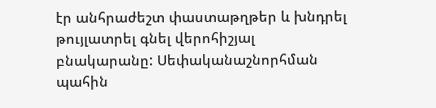էր անհրաժեշտ փաստաթղթեր և խնդրել թույլատրել գնել վերոհիշյալ բնակարանը: Սեփականաշնորհման պահին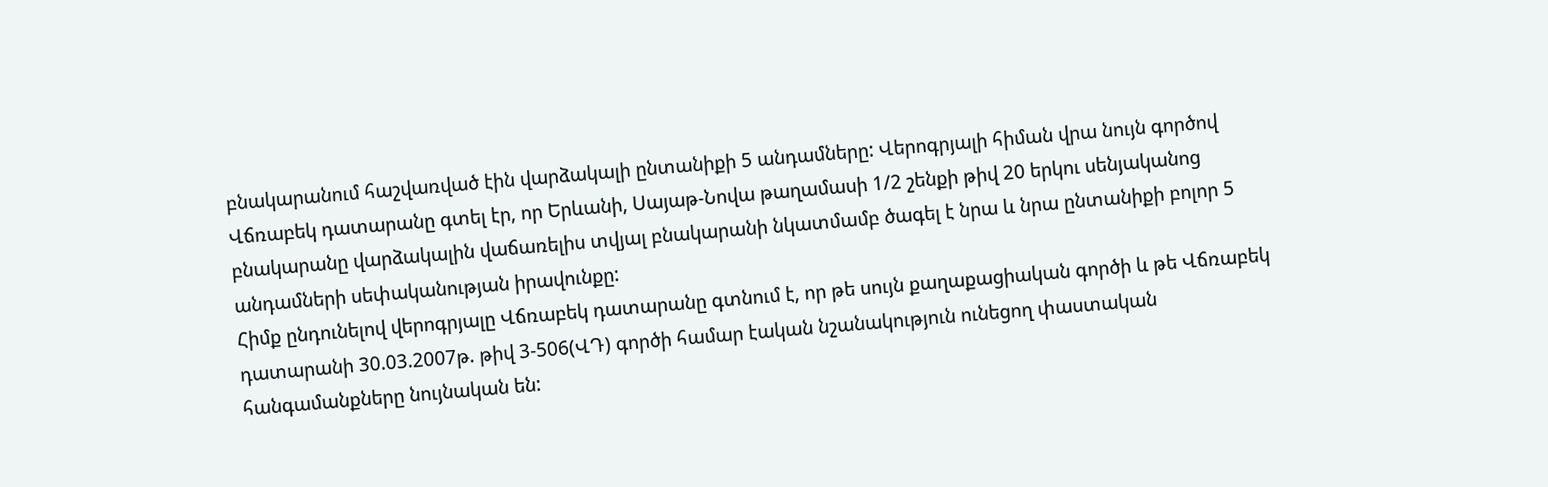բնակարանում հաշվառված էին վարձակալի ընտանիքի 5 անդամները: Վերոգրյալի հիման վրա նույն գործով Վճռաբեկ դատարանը գտել էր, որ Երևանի, Սայաթ-Նովա թաղամասի 1/2 շենքի թիվ 20 երկու սենյականոց բնակարանը վարձակալին վաճառելիս տվյալ բնակարանի նկատմամբ ծագել է նրա և նրա ընտանիքի բոլոր 5 անդամների սեփականության իրավունքը:
Հիմք ընդունելով վերոգրյալը Վճռաբեկ դատարանը գտնում է, որ թե սույն քաղաքացիական գործի և թե Վճռաբեկ դատարանի 30.03.2007թ. թիվ 3-506(ՎԴ) գործի համար էական նշանակություն ունեցող փաստական հանգամանքները նույնական են: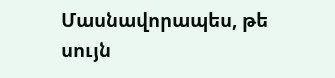Մասնավորապես, թե սույն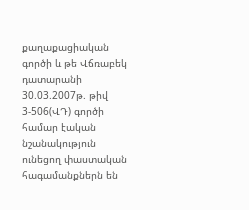քաղաքացիական գործի և թե Վճռաբեկ դատարանի 30.03.2007թ. թիվ 3-506(ՎԴ) գործի համար էական նշանակություն ունեցող փաստական հագամանքներն են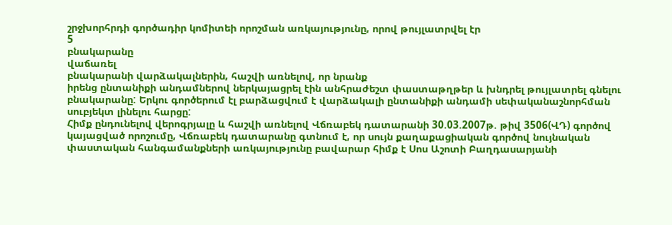շրջխորհրդի գործադիր կոմիտեի որոշման առկայությունը, որով թույլատրվել էր
5
բնակարանը
վաճառել
բնակարանի վարձակալներին, հաշվի առնելով, որ նրանք
իրենց ընտանիքի անդամներով ներկայացրել էին անհրաժեշտ փաստաթղթեր և խնդրել թույլատրել գնելու բնակարանը: Երկու գործերում էլ բարձացվում է վարձակալի ընտանիքի անդամի սեփականաշնորհման սուբյեկտ լինելու հարցը:
Հիմք ընդունելով վերոգրյալը և հաշվի առնելով Վճռաբեկ դատարանի 30.03.2007թ. թիվ 3506(ՎԴ) գործով կայացված որոշումը, Վճռաբեկ դատարանը գտնում է, որ սույն քաղաքացիական գործով նույնական փաստական հանգամանքների առկայությունը բավարար հիմք է Սոս Աշոտի Բաղդասարյանի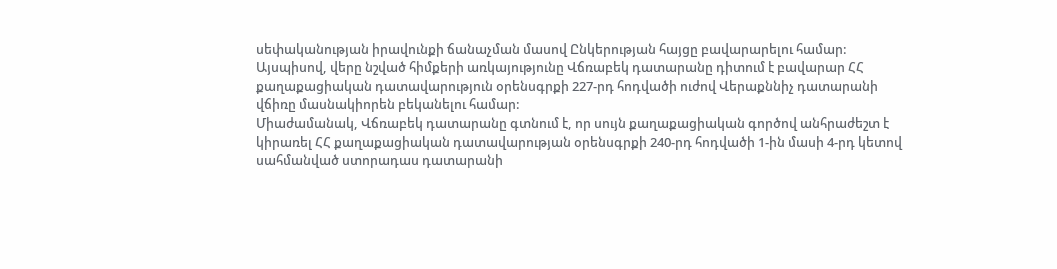սեփականության իրավունքի ճանաչման մասով Ընկերության հայցը բավարարելու համար:
Այսպիսով, վերը նշված հիմքերի առկայությունը Վճռաբեկ դատարանը դիտում է բավարար ՀՀ քաղաքացիական դատավարություն օրենսգրքի 227-րդ հոդվածի ուժով Վերաքննիչ դատարանի վճիռը մասնակիորեն բեկանելու համար:
Միաժամանակ, Վճռաբեկ դատարանը գտնում է, որ սույն քաղաքացիական գործով անհրաժեշտ է կիրառել ՀՀ քաղաքացիական դատավարության օրենսգրքի 240-րդ հոդվածի 1-ին մասի 4-րդ կետով սահմանված ստորադաս դատարանի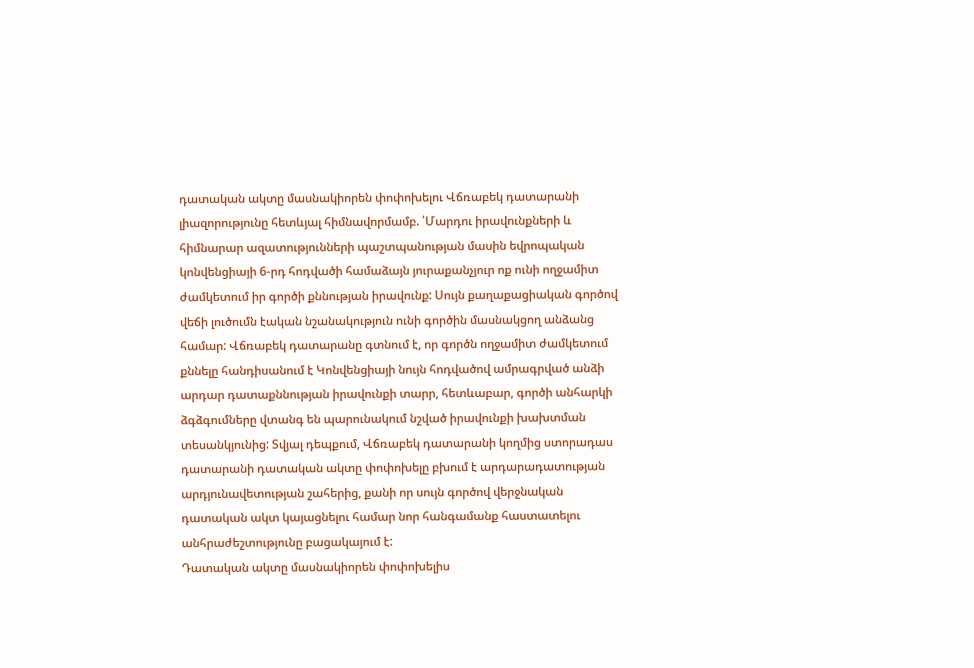դատական ակտը մասնակիորեն փոփոխելու Վճռաբեկ դատարանի լիազորությունը հետևյալ հիմնավորմամբ. ՛Մարդու իրավունքների և հիմնարար ազատությունների պաշտպանության մասին եվրոպական կոնվենցիայի 6-րդ հոդվածի համաձայն յուրաքանչյուր ոք ունի ողջամիտ ժամկետում իր գործի քննության իրավունք: Սույն քաղաքացիական գործով վեճի լուծումն էական նշանակություն ունի գործին մասնակցող անձանց համար: Վճռաբեկ դատարանը գտնում է, որ գործն ողջամիտ ժամկետում քննելը հանդիսանում է Կոնվենցիայի նույն հոդվածով ամրագրված անձի արդար դատաքննության իրավունքի տարր, հետևաբար, գործի անհարկի ձգձգումները վտանգ են պարունակում նշված իրավունքի խախտման տեսանկյունից: Տվյալ դեպքում, Վճռաբեկ դատարանի կողմից ստորադաս դատարանի դատական ակտը փոփոխելը բխում է արդարադատության արդյունավետության շահերից, քանի որ սույն գործով վերջնական դատական ակտ կայացնելու համար նոր հանգամանք հաստատելու անհրաժեշտությունը բացակայում է:
Դատական ակտը մասնակիորեն փոփոխելիս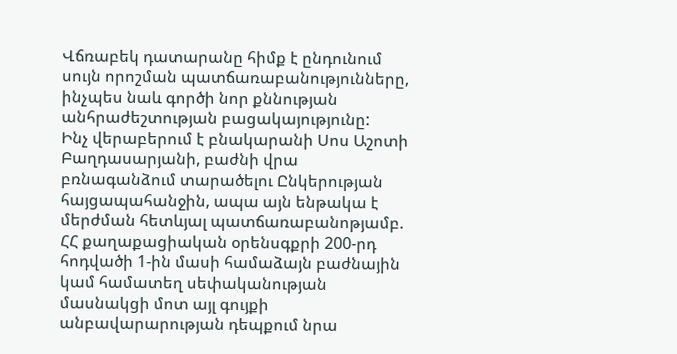Վճռաբեկ դատարանը հիմք է ընդունում սույն որոշման պատճառաբանությունները, ինչպես նաև գործի նոր քննության անհրաժեշտության բացակայությունը:
Ինչ վերաբերում է բնակարանի Սոս Աշոտի Բաղդասարյանի, բաժնի վրա բռնագանձում տարածելու Ընկերության հայցապահանջին, ապա այն ենթակա է մերժման հետևյալ պատճառաբանոթյամբ.
ՀՀ քաղաքացիական օրենսգքրի 200-րդ հոդվածի 1-ին մասի համաձայն բաժնային կամ համատեղ սեփականության մասնակցի մոտ այլ գույքի անբավարարության դեպքում նրա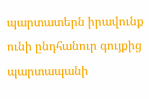պարտատերն իրավունք ունի ընդհանուր գույքից պարտապանի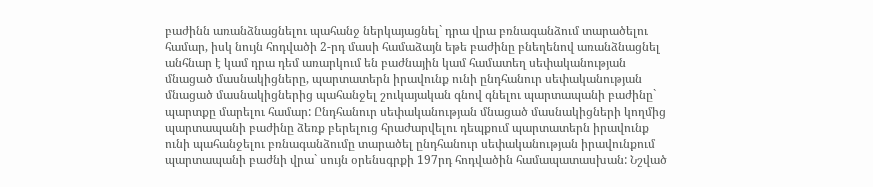բաժինն առանձնացնելու պահանջ ներկայացնել` դրա վրա բռնագանձում տարածելու համար, իսկ նույն հոդվածի 2-րդ մասի համաձայն եթե բաժինը բնեղենով առանձնացնել անհնար է կամ դրա դեմ առարկում են բաժնային կամ համատեղ սեփականության մնացած մասնակիցները, պարտատերն իրավունք ունի ընդհանուր սեփականության մնացած մասնակիցներից պահանջել շուկայական գնով գնելու պարտապանի բաժինը` պարտքը մարելու համար: Ընդհանուր սեփականության մնացած մասնակիցների կողմից պարտապանի բաժինը ձեռք բերելուց հրաժարվելու դեպքում պարտատերն իրավունք ունի պահանջելու բռնագանձումը տարածել ընդհանուր սեփականության իրավունքում պարտապանի բաժնի վրա` սույն օրենսգրքի 197րդ հոդվածին համապատասխան: Նշված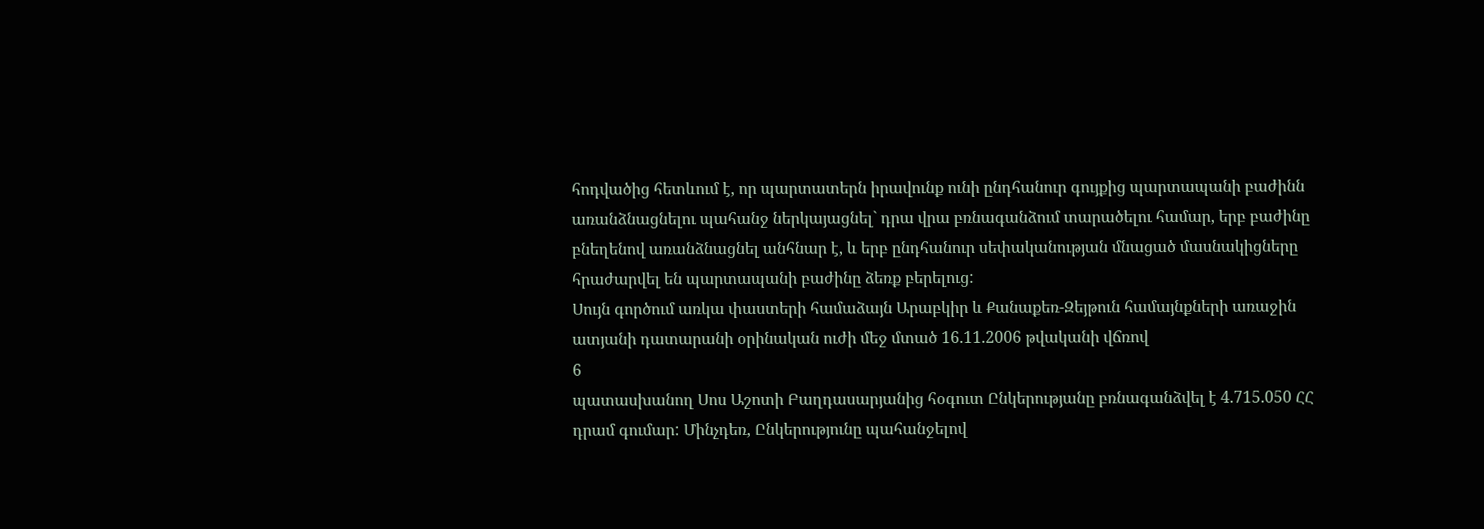հոդվածից հետևում է, որ պարտատերն իրավունք ունի ընդհանուր գույքից պարտապանի բաժինն առանձնացնելու պահանջ ներկայացնել` դրա վրա բռնագանձում տարածելու համար, երբ բաժինը բնեղենով առանձնացնել անհնար է, և երբ ընդհանուր սեփականության մնացած մասնակիցները հրաժարվել են պարտապանի բաժինը ձեռք բերելուց:
Սույն գործում առկա փաստերի համաձայն Արաբկիր և Քանաքեռ-Զեյթուն համայնքների առաջին ատյանի դատարանի օրինական ուժի մեջ մտած 16.11.2006 թվականի վճռով
6
պատասխանող Սոս Աշոտի Բաղդասարյանից հօգուտ Ընկերությանը բռնագանձվել է 4.715.050 ՀՀ դրամ գումար: Մինչդեռ, Ընկերությունը պահանջելով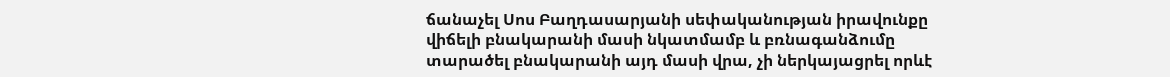ճանաչել Սոս Բաղդասարյանի սեփականության իրավունքը վիճելի բնակարանի մասի նկատմամբ և բռնագանձումը տարածել բնակարանի այդ մասի վրա, չի ներկայացրել որևէ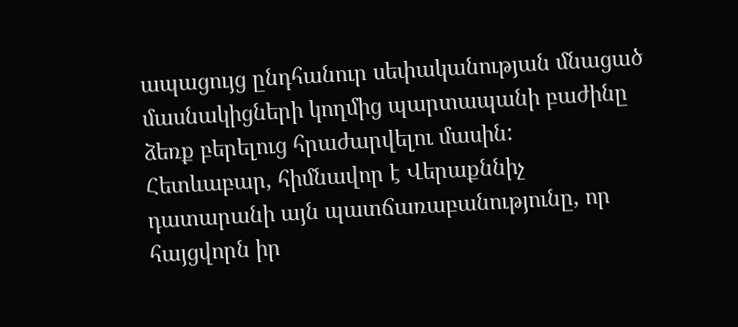ապացույց ընդհանուր սեփականության մնացած մասնակիցների կողմից պարտապանի բաժինը ձեռք բերելուց հրաժարվելու մասին:
Հետևաբար, հիմնավոր է Վերաքննիչ դատարանի այն պատճառաբանությունը, որ հայցվորն իր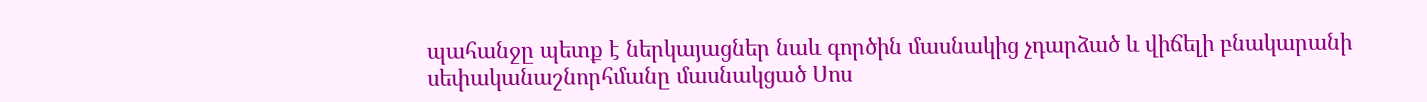պահանջը պետք է ներկայացներ նաև գործին մասնակից չդարձած և վիճելի բնակարանի սեփականաշնորհմանը մասնակցած Սոս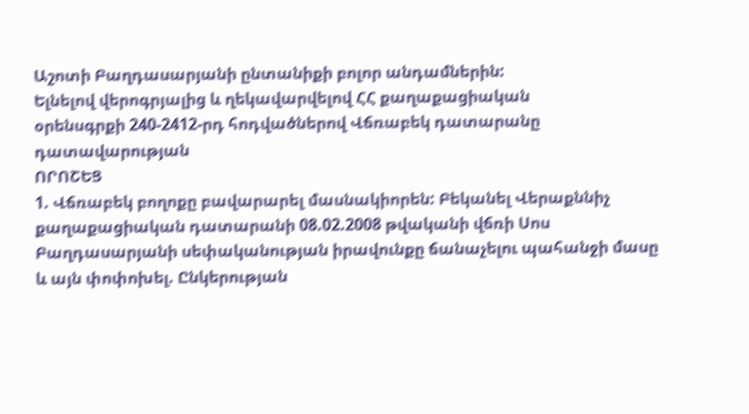Աշոտի Բաղդասարյանի ընտանիքի բոլոր անդամներին:
Ելնելով վերոգրյալից և ղեկավարվելով ՀՀ քաղաքացիական
օրենսգրքի 240-2412-րդ հոդվածներով Վճռաբեկ դատարանը
դատավարության
ՈՐՈՇԵՑ
1. Վճռաբեկ բողոքը բավարարել մասնակիորեն: Բեկանել Վերաքննիչ քաղաքացիական դատարանի 08.02.2008 թվականի վճռի Սոս Բաղդասարյանի սեփականության իրավունքը ճանաչելու պահանջի մասը և այն փոփոխել. Ընկերության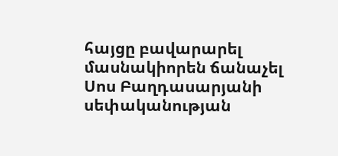հայցը բավարարել մասնակիորեն ճանաչել Սոս Բաղդասարյանի սեփականության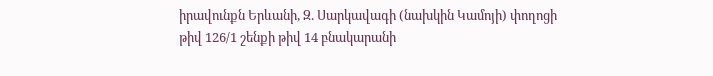իրավունքն Երևանի, Զ. Սարկավագի (նախկին Կամոյի) փողոցի թիվ 126/1 շենքի թիվ 14 բնակարանի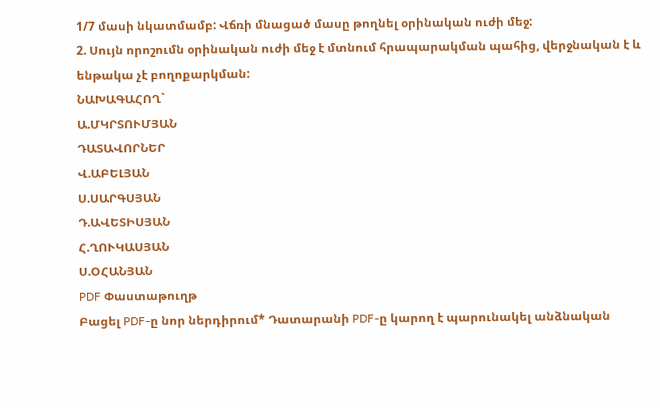1/7 մասի նկատմամբ: Վճռի մնացած մասը թողնել օրինական ուժի մեջ:
2. Սույն որոշումն օրինական ուժի մեջ է մտնում հրապարակման պահից, վերջնական է և ենթակա չէ բողոքարկման:
ՆԱԽԱԳԱՀՈՂ`
Ա.ՄԿՐՏՈՒՄՅԱՆ
ԴԱՏԱՎՈՐՆԵՐ
Վ.ԱԲԵԼՅԱՆ
Ս.ՍԱՐԳՍՅԱՆ
Դ.ԱՎԵՏԻՍՅԱՆ
Հ.ՂՈՒԿԱՍՅԱՆ
Ս.ՕՀԱՆՅԱՆ
PDF Փաստաթուղթ
Բացել PDF-ը նոր ներդիրում* Դատարանի PDF-ը կարող է պարունակել անձնական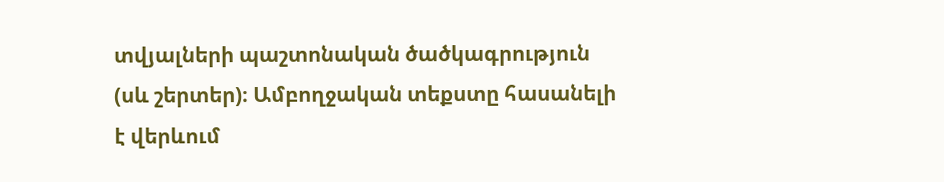տվյալների պաշտոնական ծածկագրություն (սև շերտեր)։ Ամբողջական տեքստը հասանելի է վերևում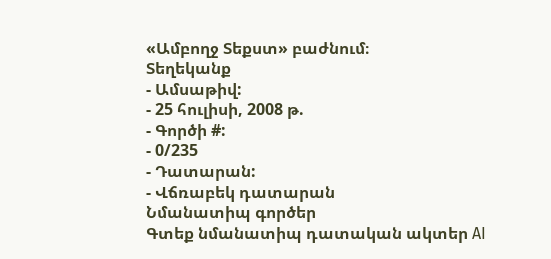«Ամբողջ Տեքստ» բաժնում։
Տեղեկանք
- Ամսաթիվ:
- 25 հուլիսի, 2008 թ.
- Գործի #:
- 0/235
- Դատարան:
- Վճռաբեկ դատարան
Նմանատիպ գործեր
Գտեք նմանատիպ դատական ակտեր AI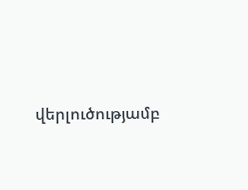վերլուծությամբ